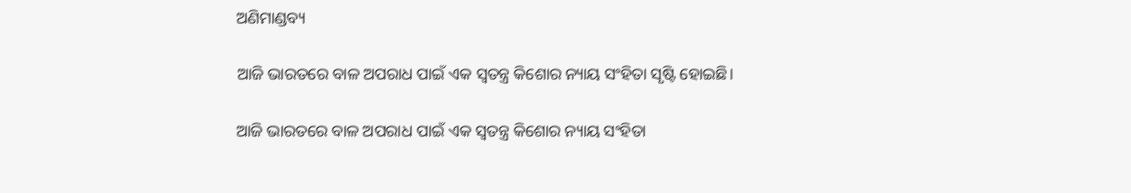ଅଣିମାଣ୍ଡବ୍ୟ

ଆଜି ଭାରତରେ ବାଳ ଅପରାଧ ପାଇଁ ଏକ ସ୍ୱତନ୍ତ୍ର କିଶୋର ନ୍ୟାୟ ସଂହିତା ସୃଷ୍ଟି ହୋଇଛି।

ଆଜି ଭାରତରେ ବାଳ ଅପରାଧ ପାଇଁ ଏକ ସ୍ୱତନ୍ତ୍ର କିଶୋର ନ୍ୟାୟ ସଂହିତା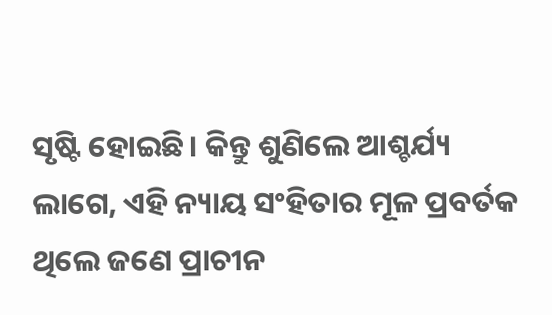ସୃଷ୍ଟି ହୋଇଛି। କିନ୍ତୁ ଶୁଣିଲେ ଆଶ୍ଚର୍ଯ୍ୟ ଲାଗେ, ଏହି ନ୍ୟାୟ ସଂହିତାର ମୂଳ ପ୍ରବର୍ତକ ଥିଲେ ଜଣେ ପ୍ରାଚୀନ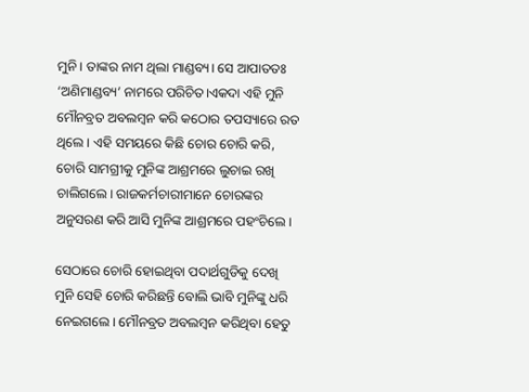ମୁନି। ତାଙ୍କର ନାମ ଥିଲା ମାଣ୍ଡବ୍ୟ। ସେ ଆପାତତଃ ‘ଅଣିମାଣ୍ଡବ୍ୟ’ ନାମରେ ପରିଚିତ।ଏକଦା ଏହି ମୁନି ମୌନବ୍ରତ ଅବଲମ୍ବନ କରି କଠୋର ତପସ୍ୟାରେ ରତ ଥିଲେ। ଏହି ସମୟରେ କିଛି ଚୋର ଚୋରି କରି, ଚୋରି ସାମଗ୍ରୀକୁ ମୁନିଙ୍କ ଆଶ୍ରମରେ ଲୁଚାଇ ରଖି ଚାଲିଗଲେ। ରାଜକର୍ମଚାରୀମାନେ ଚୋରଙ୍କର ଅନୁସରଣ କରି ଆସି ମୁନିଙ୍କ ଆଶ୍ରମରେ ପହଂଚିଲେ।

ସେଠାରେ ଚୋରି ହୋଇଥିବା ପଦାର୍ଥଗୁଡିକୁ ଦେଖି ମୁନି ସେହି ଚୋରି କରିଛନ୍ତି ବୋଲି ଭାବି ମୁନିଙ୍କୁ ଧରି ନେଇଗଲେ। ମୌନବ୍ରତ ଅବଲମ୍ବନ କରିଥିବା ହେତୁ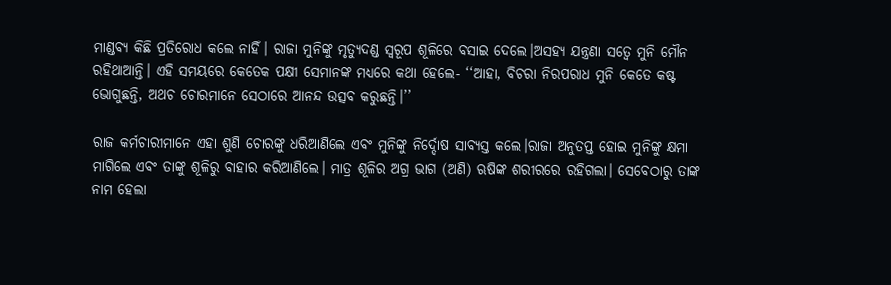ମାଣ୍ଡବ୍ୟ କିଛି ପ୍ରତିରୋଧ କଲେ ନାହିଁ। ରାଜା ମୁନିଙ୍କୁ ମୃତ୍ୟୁଦଣ୍ଡ ସ୍ୱରୂପ ଶୂଳିରେ ବସାଇ ଦେଲେ।ଅସହ୍ୟ ଯନ୍ତ୍ରଣା ସତ୍ୱେ ମୁନି ମୌନ ରହିଥାଆନ୍ତି। ଏହି ସମୟରେ କେତେକ ପକ୍ଷୀ ସେମାନଙ୍କ ମଧ୍ୟରେ କଥା ହେଲେ- ‘‘ଆହା, ବିଚରା ନିରପରାଧ ମୁନି କେତେ କଷ୍ଟ ଭୋଗୁଛନ୍ତି, ଅଥଚ ଚୋରମାନେ ସେଠାରେ ଆନନ୍ଦ ଉତ୍ସବ କରୁଛନ୍ତି।’’

ରାଜ କର୍ମଚାରୀମାନେ ଏହା ଶୁଣି ଚୋରଙ୍କୁ ଧରିଆଣିଲେ ଏବଂ ମୁନିଙ୍କୁ ନିର୍ଦ୍ଦୋଷ ସାବ୍ୟସ୍ତ କଲେ।ରାଜା ଅନୁତପ୍ତ ହୋଇ ମୁନିଙ୍କୁ କ୍ଷମା ମାଗିଲେ ଏବଂ ତାଙ୍କୁ ଶୂଳିରୁ ବାହାର କରିଆଣିଲେ। ମାତ୍ର ଶୂଳିର ଅଗ୍ର ଭାଗ (ଅଣି) ଋଷିଙ୍କ ଶରୀରରେ ରହିଗଲା। ସେବେଠାରୁ ତାଙ୍କ ନାମ ହେଲା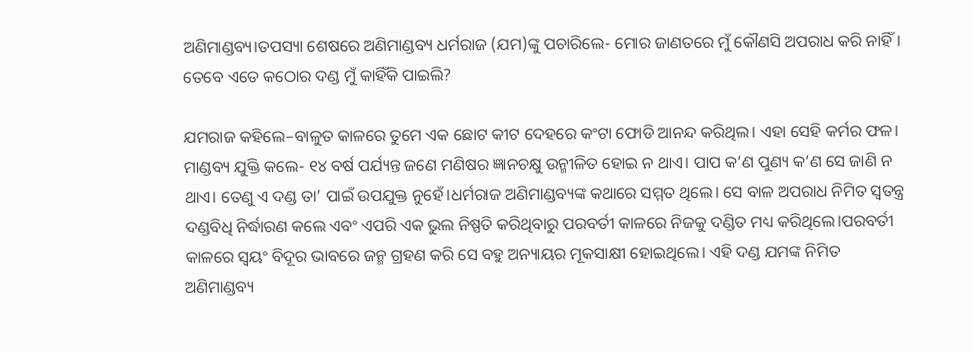ଅଣିମାଣ୍ଡବ୍ୟ।ତପସ୍ୟା ଶେଷରେ ଅଣିମାଣ୍ଡବ୍ୟ ଧର୍ମରାଜ (ଯମ)ଙ୍କୁ ପଚାରିଲେ- ମୋର ଜାଣତରେ ମୁଁ କୌଣସି ଅପରାଧ କରି ନାହିଁ। ତେବେ ଏତେ କଠୋର ଦଣ୍ଡ ମୁଁ କାହିଁକି ପାଇଲି?

ଯମରାଜ କହିଲେ–ବାଳୁତ କାଳରେ ତୁମେ ଏକ ଛୋଟ କୀଟ ଦେହରେ କଂଟା ଫୋଡି ଆନନ୍ଦ କରିଥିଲ। ଏହା ସେହି କର୍ମର ଫଳ।
ମାଣ୍ଡବ୍ୟ ଯୁକ୍ତି କଲେ- ୧୪ ବର୍ଷ ପର୍ଯ୍ୟନ୍ତ ଜଣେ ମଣିଷର ଜ୍ଞାନଚକ୍ଷୁ ଉନ୍ମୀଳିତ ହୋଇ ନ ଥାଏ। ପାପ କ’ଣ ପୁଣ୍ୟ କ’ଣ ସେ ଜାଣି ନ ଥାଏ। ତେଣୁ ଏ ଦଣ୍ଡ ତା’ ପାଇଁ ଉପଯୁକ୍ତ ନୁହେଁ।ଧର୍ମରାଜ ଅଣିମାଣ୍ଡବ୍ୟଙ୍କ କଥାରେ ସମ୍ମତ ଥିଲେ। ସେ ବାଳ ଅପରାଧ ନିମିତ ସ୍ୱତନ୍ତ୍ର ଦଣ୍ଡବିଧି ନିର୍ଦ୍ଧାରଣ କଲେ ଏବଂ ଏପରି ଏକ ଭୁଲ ନିଷ୍ପତି କରିଥିବାରୁ ପରବର୍ତୀ କାଳରେ ନିଜକୁ ଦଣ୍ଡିତ ମଧ୍ୟ କରିଥିଲେ।ପରବର୍ତୀ କାଳରେ ସ୍ୱୟଂ ବିଦୂର ଭାବରେ ଜନ୍ମ ଗ୍ରହଣ କରି ସେ ବହୁ ଅନ୍ୟାୟର ମୂକସାକ୍ଷୀ ହୋଇଥିଲେ। ଏହି ଦଣ୍ଡ ଯମଙ୍କ ନିମିତ ଅଣିମାଣ୍ଡବ୍ୟ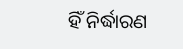ହିଁ ନିର୍ଦ୍ଧାରଣ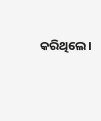କରିଥିଲେ।